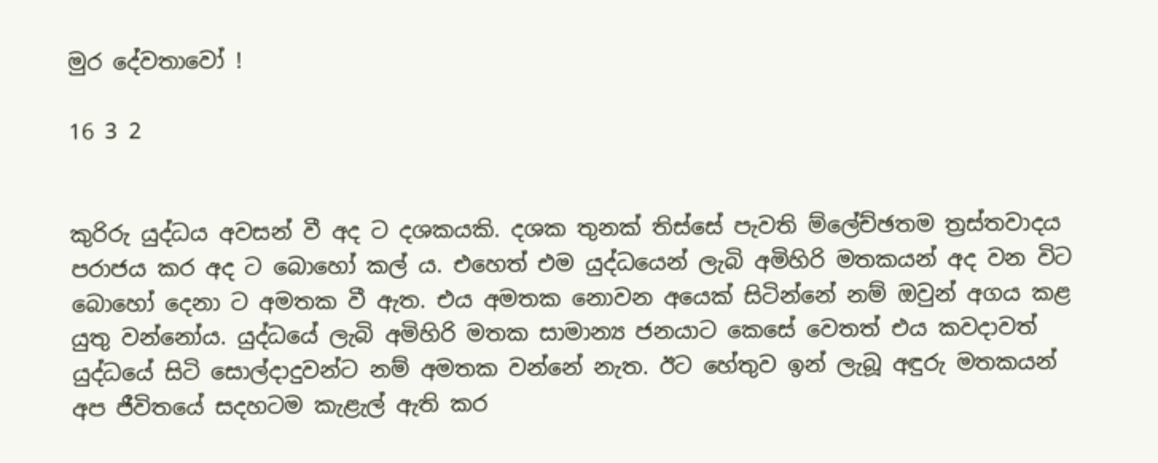මුර දේවතාවෝ !

16 3 2


කුරිරු යුද්ධය අවසන් වී අද ට දශකයකි. දශක තුනක් තිස්සේ පැවති ම්ලේච්ඡතම ත්‍රස්තවාදය පරාජය කර අද ට බොහෝ කල් ය. එහෙත් එම යුද්ධයෙන් ලැබි අමිහිරි මතකයන් අද වන විට බොහෝ දෙනා ට අමතක වී ඇත. එය අමතක නොවන අයෙක් සිටින්නේ නම් ඔවුන් අගය කළ යුතු වන්නෝය. යුද්ධයේ ලැබි අමිහිරි මතක සාමාන්‍ය ජනයාට කෙසේ වෙතත් එය කවදාවත් යුද්ධයේ සිටි සොල්දාදුවන්ට නම් අමතක වන්නේ නැත. ඊට හේතුව ඉන් ලැබූ අඳුරු මතකයන් අප ජීවිතයේ සදහටම කැළැල් ඇති කර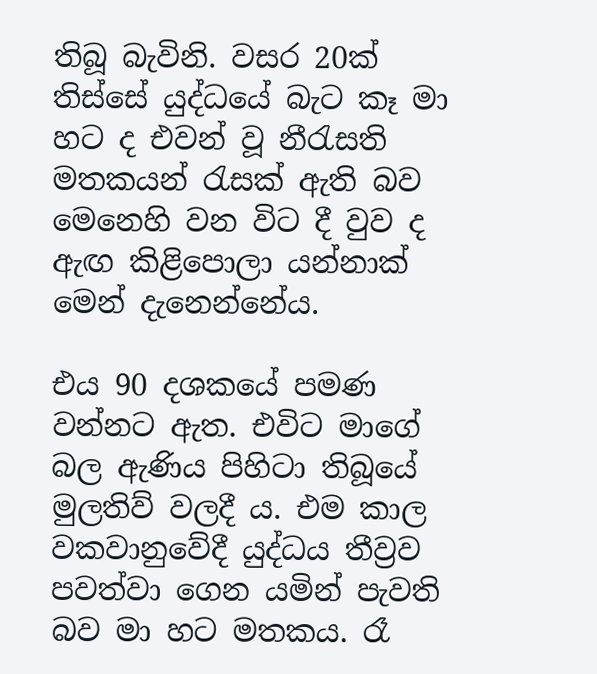තිබූ බැවිනි. වසර 20ක් තිස්සේ යුද්ධයේ බැට කෑ මා හට ද එවන් වූ නීරැසති මතකයන් රැසක් ඇති බව මෙනෙහි වන විට දී වුව ද ඇඟ කිළිපොලා යන්නාක් මෙන් දැනෙන්නේය.

එය 90 දශකයේ පමණ වන්නට ඇත. එවිට මාගේ බල ඇණිය පිහිටා තිබූයේ මුලතිව් වලදී ය. එම කාල වකවානුවේදී යුද්ධය තීව්‍රව පවත්වා ගෙන යමින් පැවති බව මා හට මතකය. රෑ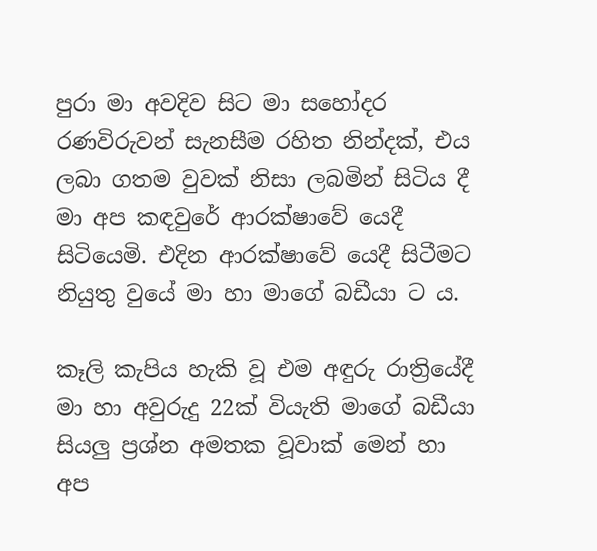පුරා මා අවදිව සිට මා සහෝදර රණවිරුවන් සැනසීම රහිත නින්දක්, එය ලබා ගතම වුවක් නිසා ලබමින් සිටිය දී මා අප කඳවුරේ ආරක්ෂාවේ යෙදී සිටියෙමි. එදින ආරක්ෂාවේ යෙදී සිටීමට නියුතු වුයේ මා හා මාගේ බඩීයා ට ය.

කෑලි කැපිය හැකි වූ එම අඳුරු රාත්‍රියේදී මා හා අවුරුදු 22ක් වියැති මාගේ බඩීයා සියලු ප්‍රශ්න අමතක වූවාක් මෙන් හා අප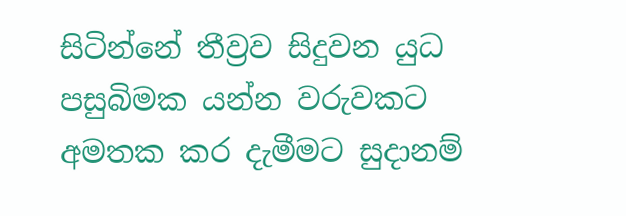සිටින්නේ තීව්‍රව සිදුවන යුධ පසුබිමක යන්න වරුවකට අමතක කර දැමීමට සුදානම්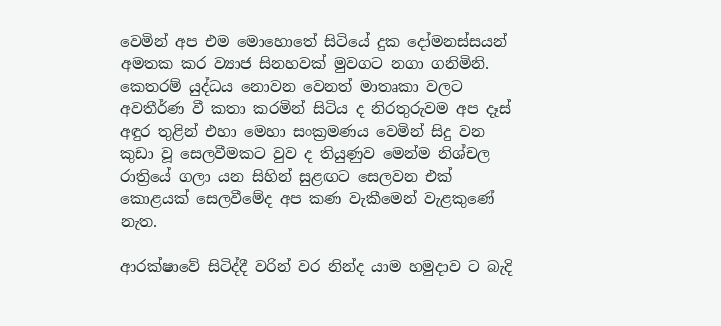වෙමින් අප එම මොහොතේ සිටියේ දුක දෝමනස්සයන් අමතක කර ව්‍යාජ සිනහවක් මුවගට නගා ගනිමිනි. කෙතරම් යුද්ධය නොවන වෙනත් මාතෘකා වලට අවතීර්ණ වී කතා කරමින් සිටිය ද නිරතුරුවම අප දෑස් අඳුර තුළින් එහා මෙහා සංක්‍රමණය වෙමින් සිදු වන කුඩා වූ සෙලවීමකට වුව ද තියුණුව මෙන්ම නිශ්චල රාත්‍රියේ ගලා යන සිහින් සුළඟට සෙලවන එක් කොළයක් සෙලවීමේද අප කණ වැකීමෙන් වැළකුණේ නැත.

ආරක්ෂාවේ සිටිද්දී වරින් වර නින්ද යාම හමුදාව ට බැදි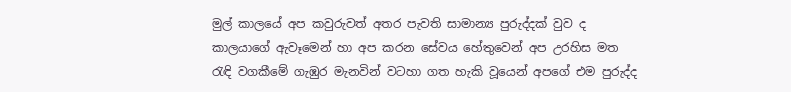මුල් කාලයේ අප කවුරුවත් අතර පැවති සාමාන්‍ය පුරුද්දක් වුව ද කාලයාගේ ඇවෑමෙන් හා අප කරන සේවය හේතුවෙන් අප උරහිස මත රැඳි වගකීමේ ගැඹුර මැනවින් වටහා ගත හැකි වූයෙන් අපගේ එම පුරුද්ද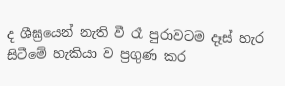ද ශීඝ්‍රයෙන් නැති වී රෑ පුරාවටම දෑස් හැර සිටීමේ හැකියා ව ප්‍රගුණ කර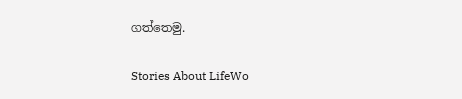ගත්තෙමු.

Stories About LifeWo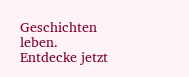Geschichten leben. Entdecke jetzt